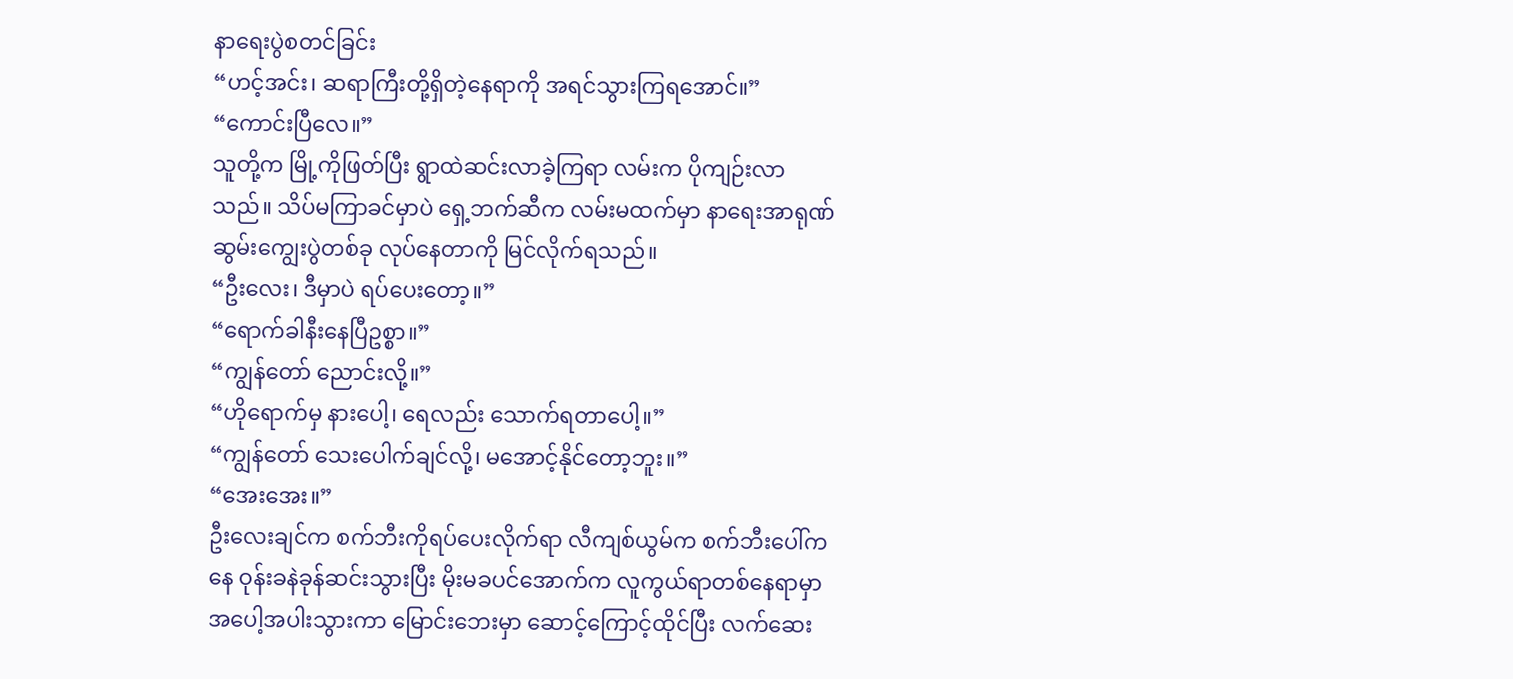နာရေးပွဲစတင်ခြင်း
“ဟင့်အင်း၊ ဆရာကြီးတို့ရှိတဲ့နေရာကို အရင်သွားကြရအောင်။”
“ကောင်းပြီလေ။”
သူတို့က မြို့ကိုဖြတ်ပြီး ရွာထဲဆင်းလာခဲ့ကြရာ လမ်းက ပိုကျဉ်းလာသည်။ သိပ်မကြာခင်မှာပဲ ရှေ့ဘက်ဆီက လမ်းမထက်မှာ နာရေးအာရုဏ်ဆွမ်းကျွေးပွဲတစ်ခု လုပ်နေတာကို မြင်လိုက်ရသည်။
“ဦးလေး၊ ဒီမှာပဲ ရပ်ပေးတော့။”
“ရောက်ခါနီးနေပြီဥစ္စာ။”
“ကျွန်တော် ညောင်းလို့။”
“ဟိုရောက်မှ နားပေါ့၊ ရေလည်း သောက်ရတာပေါ့။”
“ကျွန်တော် သေးပေါက်ချင်လို့၊ မအောင့်နိုင်တော့ဘူး။”
“အေးအေး။”
ဦးလေးချင်က စက်ဘီးကိုရပ်ပေးလိုက်ရာ လီကျစ်ယွမ်က စက်ဘီးပေါ်ကနေ ဝုန်းခနဲခုန်ဆင်းသွားပြီး မိုးမခပင်အောက်က လူကွယ်ရာတစ်နေရာမှာ အပေါ့အပါးသွားကာ မြောင်းဘေးမှာ ဆောင့်ကြောင့်ထိုင်ပြီး လက်ဆေး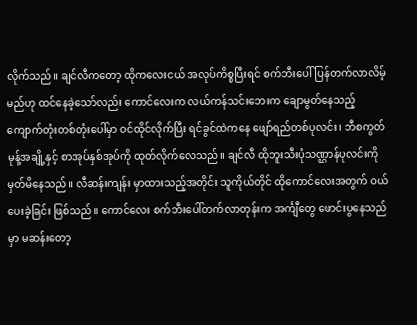လိုက်သည်။ ချင်လီကတော့ ထိုကလေးငယ် အလုပ်ကိစ္စပြီးရင် စက်ဘီးပေါ်ပြန်တက်လာလိမ့်မည်ဟု ထင်နေခဲ့သော်လည်း ကောင်လေးက လယ်ကန်သင်းဘေးက ချောမွတ်နေသည့် ကျောက်တုံးတစ်တုံးပေါ်မှာ ဝင်ထိုင်လိုက်ပြီး ရင်ခွင်ထဲကနေ ဖျော်ရည်တစ်ပုလင်း၊ ဘီစကွတ်မုန့်အချို့နှင့် စာအုပ်နှစ်အုပ်ကို ထုတ်လိုက်လေသည်။ ချင်လီ ထိုဘူးသီးပုံသဏ္ဌာန်ပုလင်းကို မှတ်မိနေသည်။ လီဆန်းကျန်း မှာထားသည့်အတိုင်း သူကိုယ်တိုင် ထိုကောင်လေးအတွက် ဝယ်ပေးခဲ့ခြင်း ဖြစ်သည်။ ကောင်လေး စက်ဘီးပေါ်တက်လာတုန်းက အင်္ကျီတွေ ဖောင်းပွနေသည်မှာ မဆန်းတော့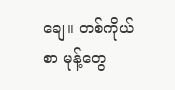ချေ။ တစ်ကိုယ်စာ မုန့်တွေ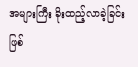အများကြီး ခိုးထည့်လာခဲ့ခြင်း ဖြစ်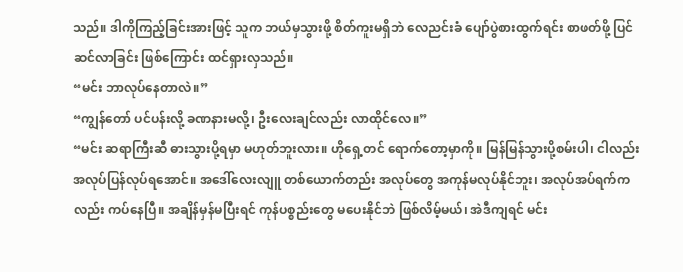သည်။ ဒါကိုကြည့်ခြင်းအားဖြင့် သူက ဘယ်မှသွားဖို့ စိတ်ကူးမရှိဘဲ လေညင်းခံ ပျော်ပွဲစားထွက်ရင်း စာဖတ်ဖို့ ပြင်ဆင်လာခြင်း ဖြစ်ကြောင်း ထင်ရှားလှသည်။
“မင်း ဘာလုပ်နေတာလဲ။”
“ကျွန်တော် ပင်ပန်းလို့ ခဏနားမလို့၊ ဦးလေးချင်လည်း လာထိုင်လေ။”
“မင်း ဆရာကြီးဆီ ဓားသွားပို့ရမှာ မဟုတ်ဘူးလား။ ဟိုရှေ့တင် ရောက်တော့မှာကို။ မြန်မြန်သွားပို့စမ်းပါ၊ ငါလည်း အလုပ်ပြန်လုပ်ရအောင်။ အဒေါ်လေးလျူ တစ်ယောက်တည်း အလုပ်တွေ အကုန်မလုပ်နိုင်ဘူး၊ အလုပ်အပ်ရက်ကလည်း ကပ်နေပြီ။ အချိန်မှန်မပြီးရင် ကုန်ပစ္စည်းတွေ မပေးနိုင်ဘဲ ဖြစ်လိမ့်မယ်၊ အဲဒီကျရင် မင်း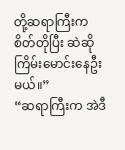တို့ဆရာကြီးက စိတ်တိုပြီး ဆဲဆိုကြိမ်းမောင်းနေဦးမယ်။”
“ဆရာကြီးက အဲဒီ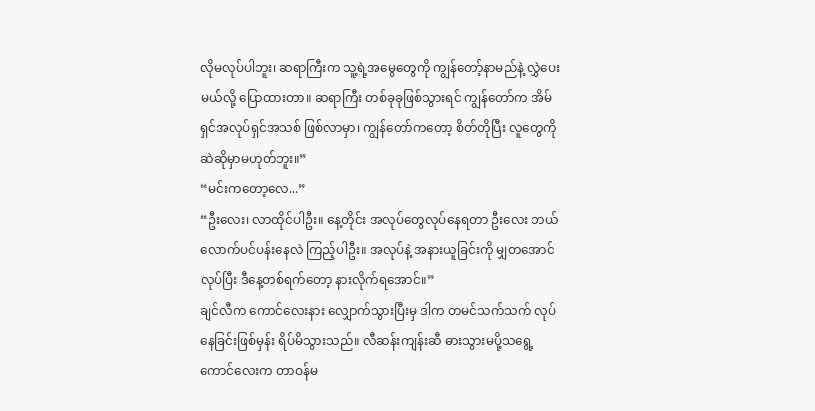လိုမလုပ်ပါဘူး၊ ဆရာကြီးက သူ့ရဲ့အမွေတွေကို ကျွန်တော့်နာမည်နဲ့ လွှဲပေးမယ်လို့ ပြောထားတာ။ ဆရာကြီး တစ်ခုခုဖြစ်သွားရင် ကျွန်တော်က အိမ်ရှင်အလုပ်ရှင်အသစ် ဖြစ်လာမှာ၊ ကျွန်တော်ကတော့ စိတ်တိုပြီး လူတွေကို ဆဲဆိုမှာမဟုတ်ဘူး။”
“မင်းကတော့လေ...”
“ဦးလေး၊ လာထိုင်ပါဦး။ နေ့တိုင်း အလုပ်တွေလုပ်နေရတာ ဦးလေး ဘယ်လောက်ပင်ပန်းနေလဲ ကြည့်ပါဦး။ အလုပ်နဲ့ အနားယူခြင်းကို မျှတအောင်လုပ်ပြီး ဒီနေ့တစ်ရက်တော့ နားလိုက်ရအောင်။”
ချင်လီက ကောင်လေးနား လျှောက်သွားပြီးမှ ဒါက တမင်သက်သက် လုပ်နေခြင်းဖြစ်မှန်း ရိပ်မိသွားသည်။ လီဆန်းကျန်းဆီ ဓားသွားမပို့သရွေ့ ကောင်လေးက တာဝန်မ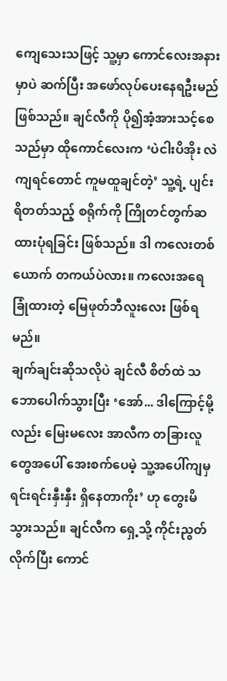ကျေသေးသဖြင့် သူ့မှာ ကောင်လေးအနားမှာပဲ ဆက်ပြီး အဖော်လုပ်ပေးနေရဦးမည် ဖြစ်သည်။ ချင်လီကို ပို၍အံ့အားသင့်စေသည်မှာ ထိုကောင်လေးက ‘ပဲငါးပိအိုး လဲကျရင်တောင် ကူမထူချင်တဲ့’ သူ့ရဲ့ ပျင်းရိတတ်သည့် စရိုက်ကို ကြိုတင်တွက်ဆထားပုံရခြင်း ဖြစ်သည်။ ဒါ ကလေးတစ်ယောက် တကယ်ပဲလား။ ကလေးအရေခြုံထားတဲ့ မြေဖုတ်ဘီလူးလေး ဖြစ်ရမည်။
ချက်ချင်းဆိုသလိုပဲ ချင်လီ စိတ်ထဲ သဘောပေါက်သွားပြီး ‘အော်... ဒါကြောင့်မို့လည်း မြေးမလေး အာလီက တခြားလူတွေအပေါ် အေးစက်ပေမဲ့ သူ့အပေါ်ကျမှ ရင်းရင်းနှီးနှီး ရှိနေတာကိုး’ ဟု တွေးမိသွားသည်။ ချင်လီက ရှေ့သို့ ကိုင်းညွတ်လိုက်ပြီး ကောင်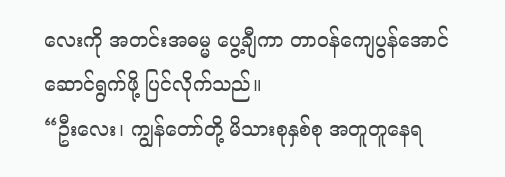လေးကို အတင်းအဓမ္မ ပွေ့ချီကာ တာဝန်ကျေပွန်အောင် ဆောင်ရွက်ဖို့ ပြင်လိုက်သည်။
“ဦးလေး၊ ကျွန်တော်တို့ မိသားစုနှစ်စု အတူတူနေရ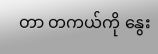တာ တကယ်ကို နွေး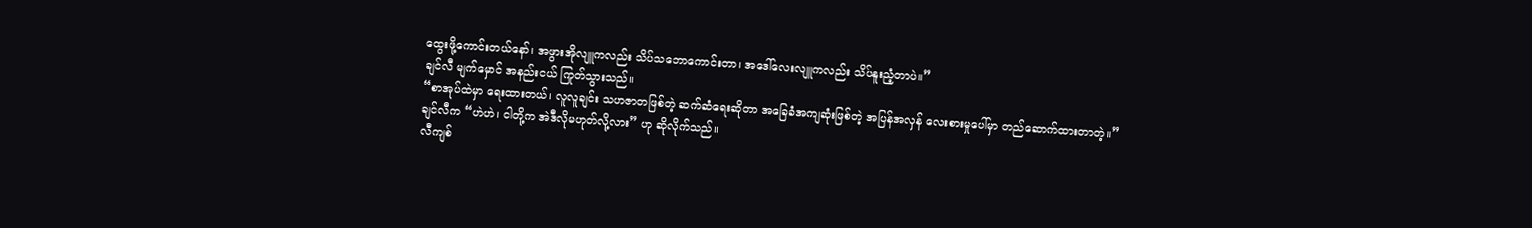ထွေးဖို့ကောင်းတယ်နော်၊ အဖွားအိုလျူကလည်း သိပ်သဘောကောင်းတာ၊ အဒေါ်လေးလျူကလည်း သိပ်နူးညံ့တာပဲ။”
ချင်လီ မျက်မှောင် အနည်းငယ် ကြုတ်သွားသည်။
“စာအုပ်ထဲမှာ ရေးထားတယ်၊ လူလူချင်း သဟဇာတဖြစ်တဲ့ ဆက်ဆံရေးဆိုတာ အခြေခံအကျဆုံးဖြစ်တဲ့ အပြန်အလှန် လေးစားမှုပေါ်မှာ တည်ဆောက်ထားတာတဲ့။”
ချင်လီက “ဟဲဟဲ၊ ငါတို့က အဲဒီလိုမဟုတ်လို့လား” ဟု ဆိုလိုက်သည်။
လီကျစ်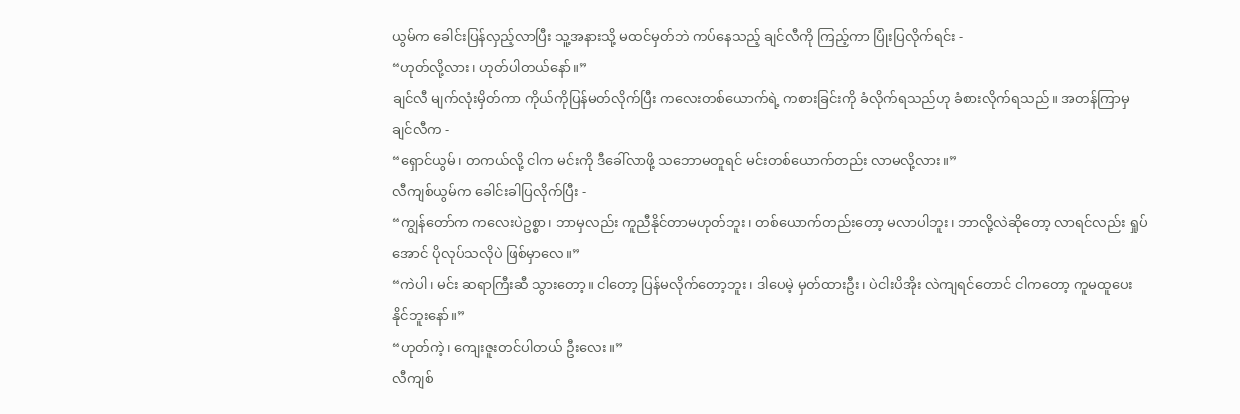ယွမ်က ခေါင်းပြန်လှည့်လာပြီး သူ့အနားသို့ မထင်မှတ်ဘဲ ကပ်နေသည့် ချင်လီကို ကြည့်ကာ ပြုံးပြလိုက်ရင်း -
“ဟုတ်လို့လား၊ ဟုတ်ပါတယ်နော်။”
ချင်လီ မျက်လုံးမှိတ်ကာ ကိုယ်ကိုပြန်မတ်လိုက်ပြီး ကလေးတစ်ယောက်ရဲ့ ကစားခြင်းကို ခံလိုက်ရသည်ဟု ခံစားလိုက်ရသည်။ အတန်ကြာမှ ချင်လီက -
“ရှောင်ယွမ်၊ တကယ်လို့ ငါက မင်းကို ဒီခေါ်လာဖို့ သဘောမတူရင် မင်းတစ်ယောက်တည်း လာမလို့လား။”
လီကျစ်ယွမ်က ခေါင်းခါပြလိုက်ပြီး -
“ကျွန်တော်က ကလေးပဲဥစ္စာ၊ ဘာမှလည်း ကူညီနိုင်တာမဟုတ်ဘူး၊ တစ်ယောက်တည်းတော့ မလာပါဘူး၊ ဘာလို့လဲဆိုတော့ လာရင်လည်း ရှုပ်အောင် ပိုလုပ်သလိုပဲ ဖြစ်မှာလေ။”
“ကဲပါ၊ မင်း ဆရာကြီးဆီ သွားတော့။ ငါတော့ ပြန်မလိုက်တော့ဘူး၊ ဒါပေမဲ့ မှတ်ထားဦး၊ ပဲငါးပိအိုး လဲကျရင်တောင် ငါကတော့ ကူမထူပေးနိုင်ဘူးနော်။”
“ဟုတ်ကဲ့၊ ကျေးဇူးတင်ပါတယ် ဦးလေး။”
လီကျစ်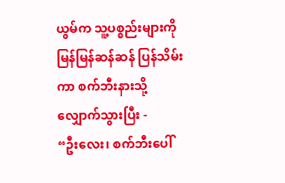ယွမ်က သူ့ပစ္စည်းများကို မြန်မြန်ဆန်ဆန် ပြန်သိမ်းကာ စက်ဘီးနားသို့ လျှောက်သွားပြီး -
“ဦးလေး၊ စက်ဘီးပေါ်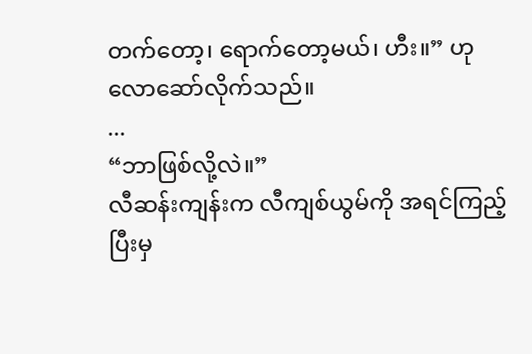တက်တော့၊ ရောက်တော့မယ်၊ ဟီး။” ဟု လောဆော်လိုက်သည်။
...
“ဘာဖြစ်လို့လဲ။”
လီဆန်းကျန်းက လီကျစ်ယွမ်ကို အရင်ကြည့်ပြီးမှ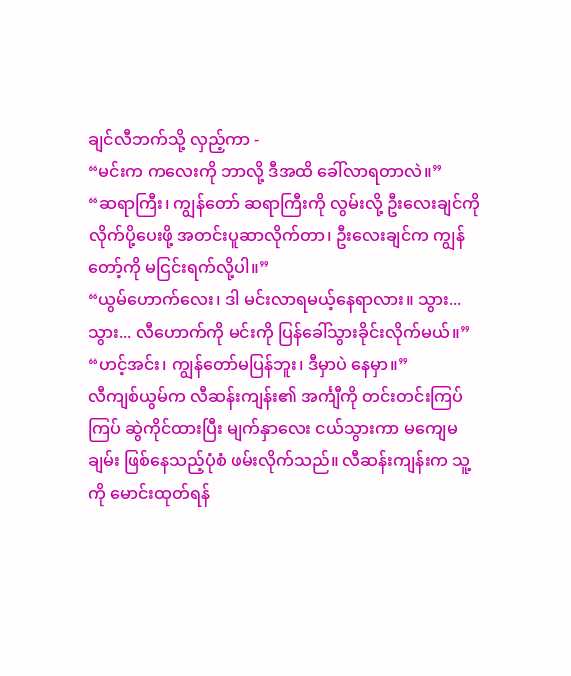ချင်လီဘက်သို့ လှည့်ကာ -
“မင်းက ကလေးကို ဘာလို့ ဒီအထိ ခေါ်လာရတာလဲ။”
“ဆရာကြီး၊ ကျွန်တော် ဆရာကြီးကို လွမ်းလို့ ဦးလေးချင်ကို လိုက်ပို့ပေးဖို့ အတင်းပူဆာလိုက်တာ၊ ဦးလေးချင်က ကျွန်တော့်ကို မငြင်းရက်လို့ပါ။”
“ယွမ်ဟောက်လေး၊ ဒါ မင်းလာရမယ့်နေရာလား။ သွား... သွား... လီဟောက်ကို မင်းကို ပြန်ခေါ်သွားခိုင်းလိုက်မယ်။”
“ဟင့်အင်း၊ ကျွန်တော်မပြန်ဘူး၊ ဒီမှာပဲ နေမှာ။”
လီကျစ်ယွမ်က လီဆန်းကျန်း၏ အင်္ကျီကို တင်းတင်းကြပ်ကြပ် ဆွဲကိုင်ထားပြီး မျက်နှာလေး ငယ်သွားကာ မကျေမချမ်း ဖြစ်နေသည့်ပုံစံ ဖမ်းလိုက်သည်။ လီဆန်းကျန်းက သူ့ကို မောင်းထုတ်ရန်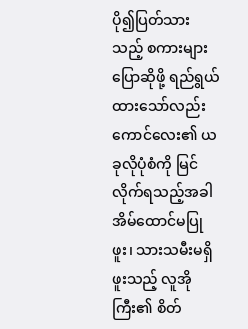ပို၍ပြတ်သားသည့် စကားများ ပြောဆိုဖို့ ရည်ရွယ်ထားသော်လည်း ကောင်လေး၏ ယခုလိုပုံစံကို မြင်လိုက်ရသည့်အခါ အိမ်ထောင်မပြုဖူး၊ သားသမီးမရှိဖူးသည့် လူအိုကြီး၏ စိတ်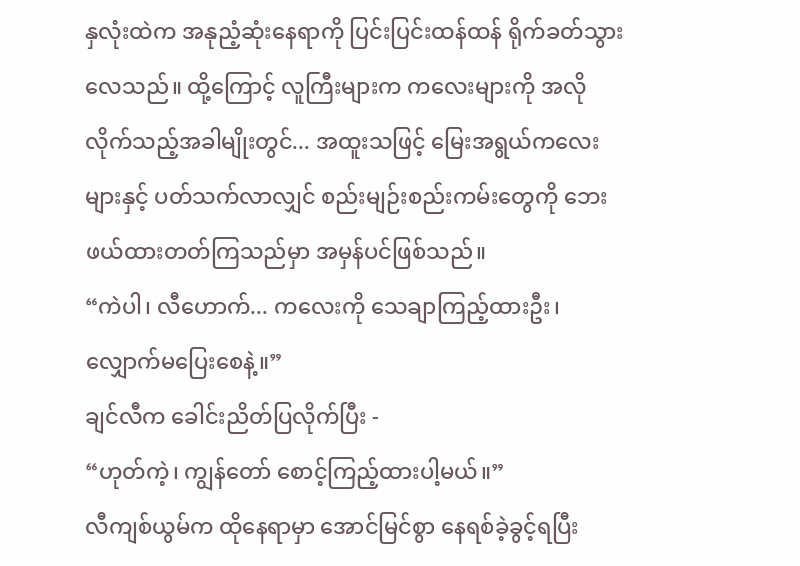နှလုံးထဲက အနုညံ့ဆုံးနေရာကို ပြင်းပြင်းထန်ထန် ရိုက်ခတ်သွားလေသည်။ ထို့ကြောင့် လူကြီးများက ကလေးများကို အလိုလိုက်သည့်အခါမျိုးတွင်... အထူးသဖြင့် မြေးအရွယ်ကလေးများနှင့် ပတ်သက်လာလျှင် စည်းမျဉ်းစည်းကမ်းတွေကို ဘေးဖယ်ထားတတ်ကြသည်မှာ အမှန်ပင်ဖြစ်သည်။
“ကဲပါ၊ လီဟောက်... ကလေးကို သေချာကြည့်ထားဦး၊ လျှောက်မပြေးစေနဲ့။”
ချင်လီက ခေါင်းညိတ်ပြလိုက်ပြီး -
“ဟုတ်ကဲ့၊ ကျွန်တော် စောင့်ကြည့်ထားပါ့မယ်။”
လီကျစ်ယွမ်က ထိုနေရာမှာ အောင်မြင်စွာ နေရစ်ခဲ့ခွင့်ရပြီး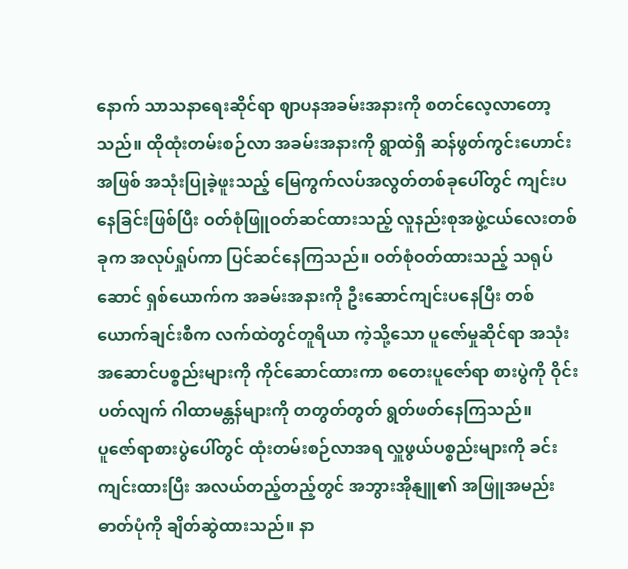နောက် သာသနာရေးဆိုင်ရာ ဈာပနအခမ်းအနားကို စတင်လေ့လာတော့သည်။ ထိုထုံးတမ်းစဉ်လာ အခမ်းအနားကို ရွာထဲရှိ ဆန်ဖွတ်ကွင်းဟောင်းအဖြစ် အသုံးပြုခဲ့ဖူးသည့် မြေကွက်လပ်အလွတ်တစ်ခုပေါ်တွင် ကျင်းပနေခြင်းဖြစ်ပြီး ဝတ်စုံဖြူဝတ်ဆင်ထားသည့် လူနည်းစုအဖွဲ့ငယ်လေးတစ်ခုက အလုပ်ရှုပ်ကာ ပြင်ဆင်နေကြသည်။ ဝတ်စုံဝတ်ထားသည့် သရုပ်ဆောင် ရှစ်ယောက်က အခမ်းအနားကို ဦးဆောင်ကျင်းပနေပြီး တစ်ယောက်ချင်းစီက လက်ထဲတွင်တူရိယာ ကဲ့သို့သော ပူဇော်မှုဆိုင်ရာ အသုံးအဆောင်ပစ္စည်းများကို ကိုင်ဆောင်ထားကာ စတေးပူဇော်ရာ စားပွဲကို ဝိုင်းပတ်လျက် ဂါထာမန္တန်များကို တတွတ်တွတ် ရွတ်ဖတ်နေကြသည်။
ပူဇော်ရာစားပွဲပေါ်တွင် ထုံးတမ်းစဉ်လာအရ လှူဖွယ်ပစ္စည်းများကို ခင်းကျင်းထားပြီး အလယ်တည့်တည့်တွင် အဘွားအိုနျူ၏ အဖြူအမည်း ဓာတ်ပုံကို ချိတ်ဆွဲထားသည်။ နာ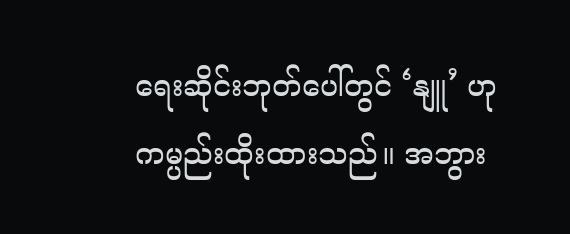ရေးဆိုင်းဘုတ်ပေါ်တွင် ‘နျူ’ ဟု ကမ္ပည်းထိုးထားသည်။ အဘွား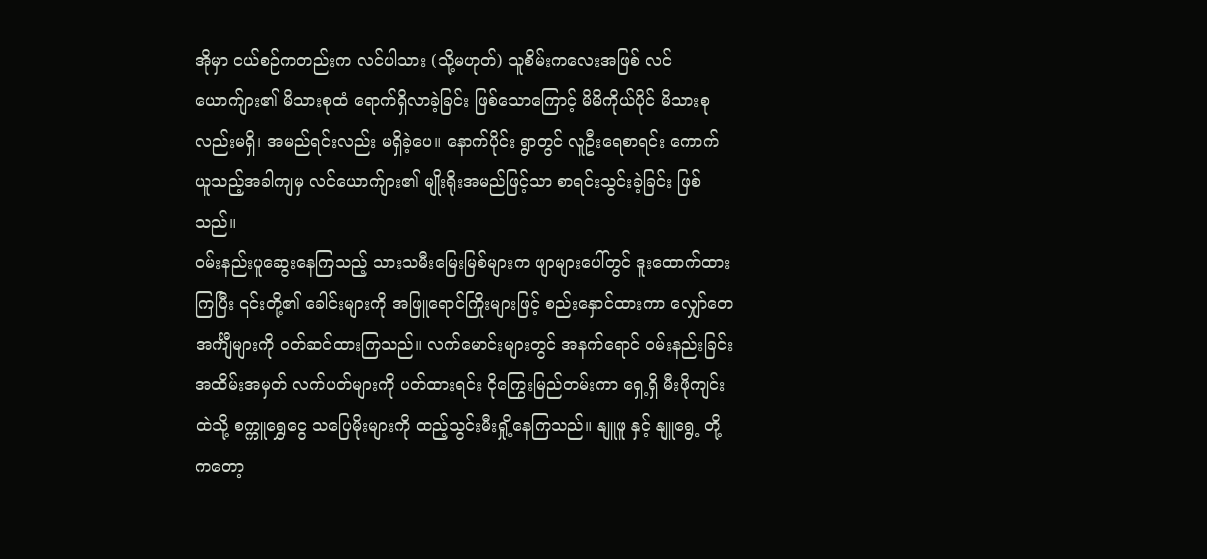အိုမှာ ငယ်စဉ်ကတည်းက လင်ပါသား (သို့မဟုတ်) သူစိမ်းကလေးအဖြစ် လင်ယောက်ျား၏ မိသားစုထံ ရောက်ရှိလာခဲ့ခြင်း ဖြစ်သောကြောင့် မိမိကိုယ်ပိုင် မိသားစုလည်းမရှိ၊ အမည်ရင်းလည်း မရှိခဲ့ပေ။ နောက်ပိုင်း ရွာတွင် လူဦးရေစာရင်း ကောက်ယူသည့်အခါကျမှ လင်ယောက်ျား၏ မျိုးရိုးအမည်ဖြင့်သာ စာရင်းသွင်းခဲ့ခြင်း ဖြစ်သည်။
ဝမ်းနည်းပူဆွေးနေကြသည့် သားသမီးမြေးမြစ်များက ဖျာများပေါ်တွင် ဒူးထောက်ထားကြပြီး ၎င်းတို့၏ ခေါင်းများကို အဖြူရောင်ကြိုးများဖြင့် စည်းနှောင်ထားကာ လျှော်တေအင်္ကျီများကို ဝတ်ဆင်ထားကြသည်။ လက်မောင်းများတွင် အနက်ရောင် ဝမ်းနည်းခြင်းအထိမ်းအမှတ် လက်ပတ်များကို ပတ်ထားရင်း ငိုကြွေးမြည်တမ်းကာ ရှေ့ရှိ မီးဖိုကျင်းထဲသို့ စက္ကူရွှေငွေ သပြေမိုးများကို ထည့်သွင်းမီးရှို့နေကြသည်။ နျူဖူ နှင့် နျူရွေ့ တို့ကတော့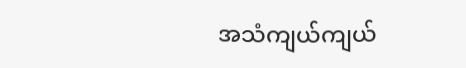အသံကျယ်ကျယ်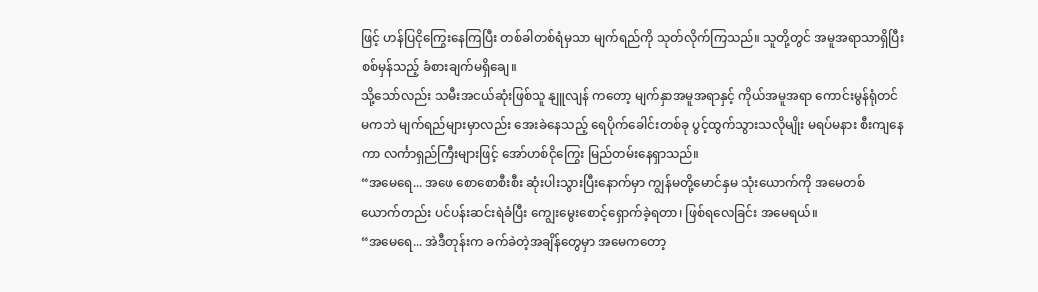ဖြင့် ဟန်ပြငိုကြွေးနေကြပြီး တစ်ခါတစ်ရံမှသာ မျက်ရည်ကို သုတ်လိုက်ကြသည်။ သူတို့တွင် အမူအရာသာရှိပြီး စစ်မှန်သည့် ခံစားချက်မရှိချေ။
သို့သော်လည်း သမီးအငယ်ဆုံးဖြစ်သူ နျူလျန် ကတော့ မျက်နှာအမူအရာနှင့် ကိုယ်အမူအရာ ကောင်းမွန်ရုံတင်မကဘဲ မျက်ရည်များမှာလည်း အေးခဲနေသည့် ရေပိုက်ခေါင်းတစ်ခု ပွင့်ထွက်သွားသလိုမျိုး မရပ်မနား စီးကျနေကာ လင်္ကာရှည်ကြီးများဖြင့် အော်ဟစ်ငိုကြွေး မြည်တမ်းနေရှာသည်။
“အမေရေ... အဖေ စောစောစီးစီး ဆုံးပါးသွားပြီးနောက်မှာ ကျွန်မတို့မောင်နှမ သုံးယောက်ကို အမေတစ်ယောက်တည်း ပင်ပန်းဆင်းရဲခံပြီး ကျွေးမွေးစောင့်ရှောက်ခဲ့ရတာ၊ ဖြစ်ရလေခြင်း အမေရယ်။
“အမေရေ... အဲဒီတုန်းက ခက်ခဲတဲ့အချိန်တွေမှာ အမေကတော့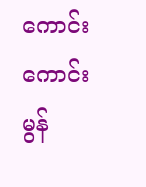ကောင်းကောင်းမွန်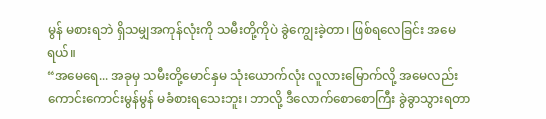မွန် မစားရဘဲ ရှိသမျှအကုန်လုံးကို သမီးတို့ကိုပဲ ခွဲကျွေးခဲ့တာ၊ ဖြစ်ရလေခြင်း အမေရယ်။
“အမေရေ... အခုမှ သမီးတို့မောင်နှမ သုံးယောက်လုံး လူလားမြောက်လို့ အမေလည်း ကောင်းကောင်းမွန်မွန် မခံစားရသေးဘူး၊ ဘာလို့ ဒီလောက်စောစောကြီး ခွဲခွာသွားရတာ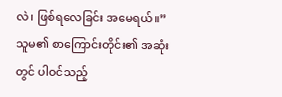လဲ၊ ဖြစ်ရလေခြင်း အမေရယ်။”
သူမ၏ စာကြောင်းတိုင်း၏ အဆုံးတွင် ပါဝင်သည့်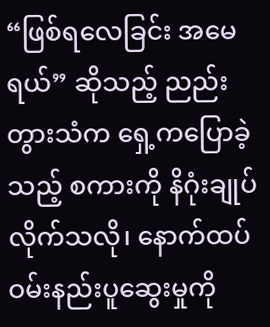“ဖြစ်ရလေခြင်း အမေရယ်” ဆိုသည့် ညည်းတွားသံက ရှေ့ကပြောခဲ့သည့် စကားကို နိဂုံးချုပ်လိုက်သလို၊ နောက်ထပ် ဝမ်းနည်းပူဆွေးမှုကို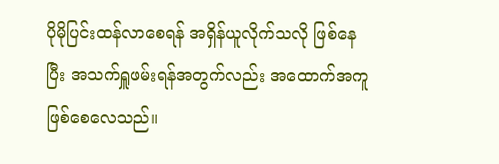ပိုမိုပြင်းထန်လာစေရန် အရှိန်ယူလိုက်သလို ဖြစ်နေပြီး အသက်ရှူဖမ်းရန်အတွက်လည်း အထောက်အကူ ဖြစ်စေလေသည်။